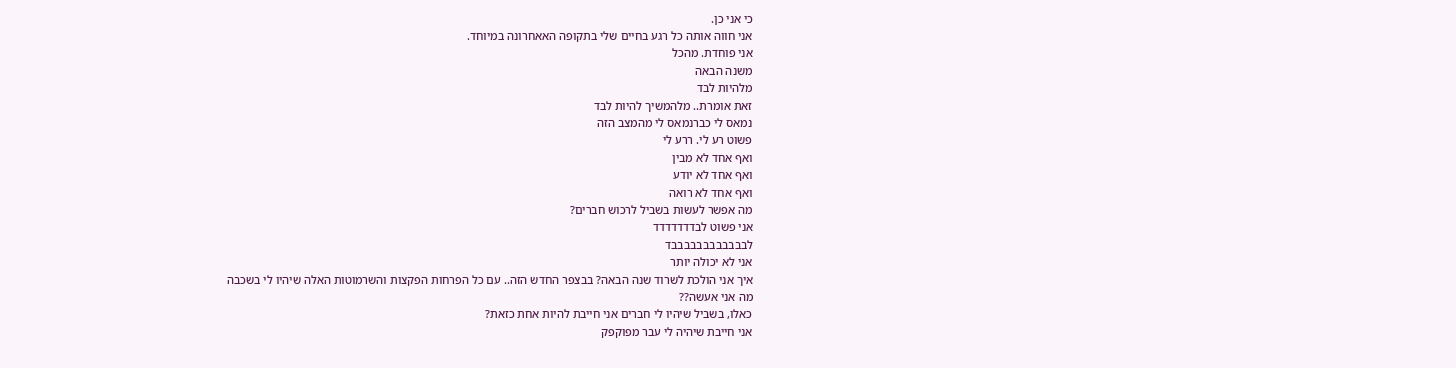כי אני כן.
אני חווה אותה כל רגע בחיים שלי בתקופה האאחרונה במיוחד.
אני פוחדת. מהכל
משנה הבאה
מלהיות לבד
זאת אומרת.. מלהמשיך להיות לבד
נמאס לי כברנמאס לי מהמצב הזה
פשוט רע לי. ררע לי
ואף אחד לא מבין
ואף אחד לא יודע
ואף אחד לא רואה
מה אפשר לעשות בשביל לרכוש חברים?
אני פשוט לבדדדדדדד
לבבבבבבבבבבבבד
אני לא יכולה יותר
איך אני הולכת לשרוד שנה הבאה? בבצפר החדש הזה.. עם כל הפרחות הפקצות והשרמוטות האלה שיהיו לי בשכבה
מה אני אעשה??
כאלו, בשביל שיהיו לי חברים אני חייבת להיות אחת כזאת?
אני חייבת שיהיה לי עבר מפוקפק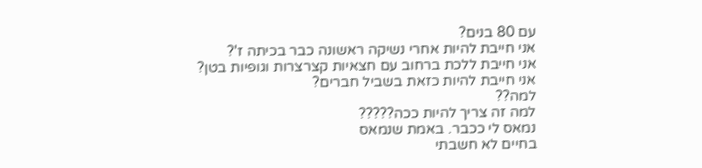עם 80 בנים?
אני חייבת להיות אחרי נשיקה ראשונה כבר בכיתה ז'?
אני חייבת ללכת ברחוב עם חצאיות קצרצרות וגופיות בטן?
אני חייבת להיות כזאת בשביל חברים?
למה??
למה זה צריך להיות ככה?????
נמאס לי ככבר. באמת שנמאס
בחיים לא חשבתי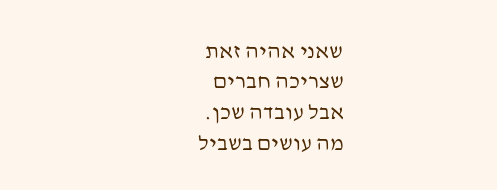שאני אהיה זאת שצריכה חברים
אבל עובדה שכן.
מה עושים בשביל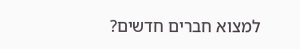למצוא חברים חדשים?